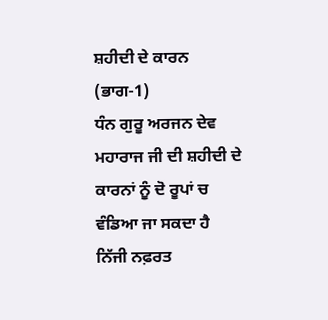ਸ਼ਹੀਦੀ ਦੇ ਕਾਰਨ (ਭਾਗ-1)
ਧੰਨ ਗੁਰੂ ਅਰਜਨ ਦੇਵ ਮਹਾਰਾਜ ਜੀ ਦੀ ਸ਼ਹੀਦੀ ਦੇ ਕਾਰਨਾਂ ਨੂੰ ਦੋ ਰੂਪਾਂ ਚ ਵੰਡਿਆ ਜਾ ਸਕਦਾ ਹੈ
ਨਿੱਜੀ ਨਫ਼ਰਤ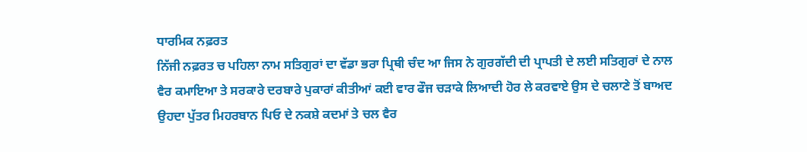ਧਾਰਮਿਕ ਨਫ਼ਰਤ
ਨਿੱਜੀ ਨਫ਼ਰਤ ਚ ਪਹਿਲਾ ਨਾਮ ਸਤਿਗੁਰਾਂ ਦਾ ਵੱਡਾ ਭਰਾ ਪ੍ਰਿਥੀ ਚੰਦ ਆ ਜਿਸ ਨੇ ਗੁਰਗੱਦੀ ਦੀ ਪ੍ਰਾਪਤੀ ਦੇ ਲਈ ਸਤਿਗੁਰਾਂ ਦੇ ਨਾਲ ਵੈਰ ਕਮਾਇਆ ਤੇ ਸਰਕਾਰੇ ਦਰਬਾਰੇ ਪੁਕਾਰਾਂ ਕੀਤੀਆਂ ਕਈ ਵਾਰ ਫੌਜ ਚੜਾਕੇ ਲਿਆਦੀ ਹੋਰ ਲੇ ਕਰਵਾਏ ਉਸ ਦੇ ਚਲਾਣੇ ਤੋਂ ਬਾਅਦ ਉਹਦਾ ਪੁੱਤਰ ਮਿਹਰਬਾਨ ਪਿਓ ਦੇ ਨਕਸ਼ੇ ਕਦਮਾਂ ਤੇ ਚਲ ਵੈਰ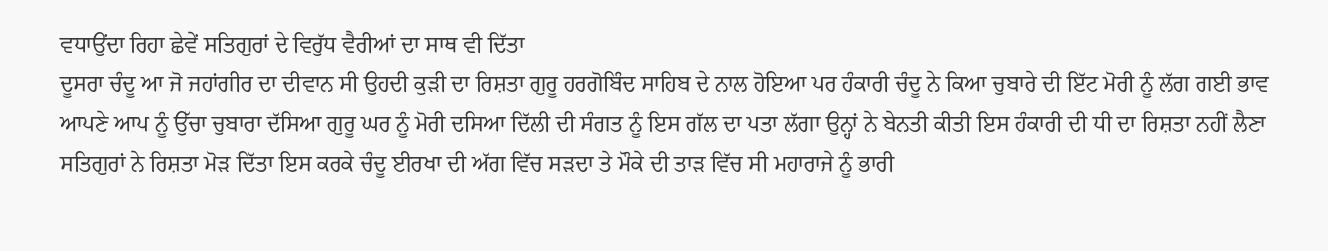ਵਧਾਉਂਦਾ ਰਿਹਾ ਛੇਵੇਂ ਸਤਿਗੁਰਾਂ ਦੇ ਵਿਰੁੱਧ ਵੈਰੀਆਂ ਦਾ ਸਾਥ ਵੀ ਦਿੱਤਾ
ਦੂਸਰਾ ਚੰਦੂ ਆ ਜੋ ਜਹਾਂਗੀਰ ਦਾ ਦੀਵਾਨ ਸੀ ਉਹਦੀ ਕੁੜੀ ਦਾ ਰਿਸ਼ਤਾ ਗੁਰੂ ਹਰਗੋਬਿੰਦ ਸਾਹਿਬ ਦੇ ਨਾਲ ਹੋਇਆ ਪਰ ਹੰਕਾਰੀ ਚੰਦੂ ਨੇ ਕਿਆ ਚੁਬਾਰੇ ਦੀ ਇੱਟ ਮੋਰੀ ਨੂੰ ਲੱਗ ਗਈ ਭਾਵ ਆਪਣੇ ਆਪ ਨੂੰ ਉੱਚਾ ਚੁਬਾਰਾ ਦੱਸਿਆ ਗੁਰੂ ਘਰ ਨੂੰ ਮੋਰੀ ਦਸਿਆ ਦਿੱਲੀ ਦੀ ਸੰਗਤ ਨੂੰ ਇਸ ਗੱਲ ਦਾ ਪਤਾ ਲੱਗਾ ਉਨ੍ਹਾਂ ਨੇ ਬੇਨਤੀ ਕੀਤੀ ਇਸ ਹੰਕਾਰੀ ਦੀ ਧੀ ਦਾ ਰਿਸ਼ਤਾ ਨਹੀਂ ਲੈਣਾ ਸਤਿਗੁਰਾਂ ਨੇ ਰਿਸ਼ਤਾ ਮੋੜ ਦਿੱਤਾ ਇਸ ਕਰਕੇ ਚੰਦੂ ਈਰਖਾ ਦੀ ਅੱਗ ਵਿੱਚ ਸੜਦਾ ਤੇ ਮੌਕੇ ਦੀ ਤਾੜ ਵਿੱਚ ਸੀ ਮਹਾਰਾਜੇ ਨੂੰ ਭਾਰੀ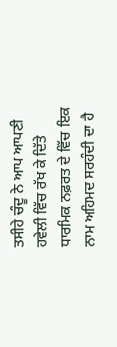ਤਸੀਹੇ ਚੰਦੂ ਨੇ ਆਪ ਆਪਣੀ ਹਵੇਲੀ ਵਿੱਚ ਰੱਖ ਕੇ ਦਿੱਤੇ
ਧਾਰਮਿਕ ਨਫ਼ਰਤ ਦੇ ਵਿੱਚ ਇਕ ਨਾਮ ਅਹਿਮਦ ਸਰਹੰਦੀ ਦਾ ਹੈ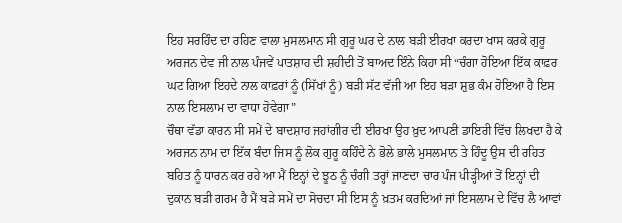ਇਹ ਸਰਹਿੰਦ ਦਾ ਰਹਿਣ ਵਾਲਾ ਮੁਸਲਮਾਨ ਸੀ ਗੁਰੂ ਘਰ ਦੇ ਨਾਲ ਬੜੀ ਈਰਖਾ ਕਰਦਾ ਖਾਸ ਕਰਕੇ ਗੁਰੂ ਅਰਜਨ ਦੇਵ ਜੀ ਨਾਲ ਪੰਜਵੇਂ ਪਾਤਸ਼ਾਹ ਦੀ ਸ਼ਹੀਦੀ ਤੋਂ ਬਾਅਦ ਇੰਨੇ ਕਿਹਾ ਸੀ “ਚੰਗਾ ਹੋਇਆ ਇੱਕ ਕਾਫ਼ਰ ਘਟ ਗਿਆ ਇਹਦੇ ਨਾਲ ਕਾਫ਼ਰਾਂ ਨੂੰ (ਸਿੱਖਾਂ ਨੂੰ) ਬੜੀ ਸੱਟ ਵੱਜੀ ਆ ਇਹ ਬੜਾ ਸ਼ੁਭ ਕੰਮ ਹੋਇਆ ਹੈ ਇਸ ਨਾਲ ਇਸਲਾਮ ਦਾ ਵਾਧਾ ਹੋਵੇਗਾ”
ਚੌਥਾ ਵੱਡਾ ਕਾਰਨ ਸੀ ਸਮੇਂ ਦੇ ਬਾਦਸ਼ਾਹ ਜਹਾਂਗੀਰ ਦੀ ਈਰਖਾ ਉਹ ਖ਼ੁਦ ਆਪਣੀ ਡਾਇਰੀ ਵਿੱਚ ਲਿਖਦਾ ਹੈ ਕੇ ਅਰਜਨ ਨਾਮ ਦਾ ਇੱਕ ਬੰਦਾ ਜਿਸ ਨੂੰ ਲੋਕ ਗੁਰੂ ਕਹਿੰਦੇ ਨੇ ਭੋਲੇ ਭਾਲੇ ਮੁਸਲਮਾਨ ਤੇ ਹਿੰਦੂ ਉਸ ਦੀ ਰਹਿਤ ਬਹਿਤ ਨੂੰ ਧਾਰਨ ਕਰ ਰਹੇ ਆ ਮੈਂ ਇਨ੍ਹਾਂ ਦੇ ਝੂਠ ਨੂੰ ਚੰਗੀ ਤਰ੍ਹਾਂ ਜਾਣਦਾ ਚਾਰ ਪੰਜ ਪੀੜ੍ਹੀਆਂ ਤੋਂ ਇਨ੍ਹਾਂ ਦੀ ਦੁਕਾਨ ਬੜੀ ਗਰਮ ਹੈ ਮੈਂ ਬੜੇ ਸਮੇਂ ਦਾ ਸੋਚਦਾ ਸੀ ਇਸ ਨੂੰ ਖ਼ਤਮ ਕਰਦਿਆਂ ਜਾਂ ਇਸਲਾਮ ਦੇ ਵਿੱਚ ਲੈ ਆਵਾਂ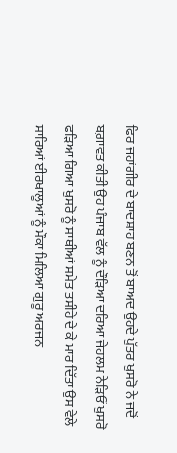ਫਿਰ ਜਹਾਂਗੀਰ ਦੇ ਬਾਦਸ਼ਾਹ ਬਣਨ ਤੋਂ ਬਾਅਦ ਉਹਦੇ ਪੁੱਤਰ ਖੁਸਰੋ ਨੇ ਜਦੋਂ ਬਗ਼ਾਵਤ ਕੀਤੀ ਉਹ ਪੰਜਾਬ ਵੱਲ ਨੂੰ ਦੌੜਿਆ ਦਰਿਆ ਜੇਹਲਮ ਨੇਡ਼ਿਓਂ ਖੁਸਰੋ ਫੜਿਆ ਗਿਆ ਖੁਸਰੋ ਨੂੰ ਸਾਥੀਆਂ ਸਮੇਤ ਤਸੀਹੇ ਦੇ ਕੇ ਮਾਰ ਦਿੱਤਾ ਉਸ ਵੇਲੇ ਸਾਰਿਆਂ ਈਰਖਾਲੂਆਂ ਨੂੰ ਮੌਕਾ ਮਿਲਿਆ ਗੁਰੂ ਅਰਜਨ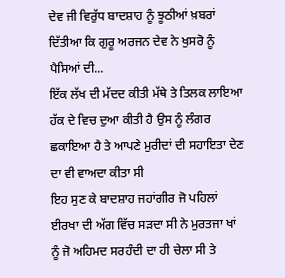ਦੇਵ ਜੀ ਵਿਰੁੱਧ ਬਾਦਸ਼ਾਹ ਨੂੰ ਝੂਠੀਆਂ ਖ਼ਬਰਾਂ ਦਿੱਤੀਆ ਕਿ ਗੁਰੂ ਅਰਜਨ ਦੇਵ ਨੇ ਖੁਸਰੋ ਨੂੰ ਪੈਸਿਆਂ ਦੀ...
ਇੱਕ ਲੱਖ ਦੀ ਮੱਦਦ ਕੀਤੀ ਮੱਥੇ ਤੇ ਤਿਲਕ ਲਾਇਆ ਹੱਕ ਦੇ ਵਿਚ ਦੁਆ ਕੀਤੀ ਹੈ ਉਸ ਨੂੰ ਲੰਗਰ ਛਕਾਇਆ ਹੈ ਤੇ ਆਪਣੇ ਮੁਰੀਦਾਂ ਦੀ ਸਹਾਇਤਾ ਦੇਣ ਦਾ ਵੀ ਵਾਅਦਾ ਕੀਤਾ ਸੀ
ਇਹ ਸੁਣ ਕੇ ਬਾਦਸ਼ਾਹ ਜਹਾਂਗੀਰ ਜੋ ਪਹਿਲਾਂ ਈਰਖਾ ਦੀ ਅੱਗ ਵਿੱਚ ਸੜਦਾ ਸੀ ਨੇ ਮੁਰਤਜਾ ਖਾਂ ਨੂੰ ਜੋ ਅਹਿਮਦ ਸਰਹੰਦੀ ਦਾ ਹੀ ਚੇਲਾ ਸੀ ਤੇ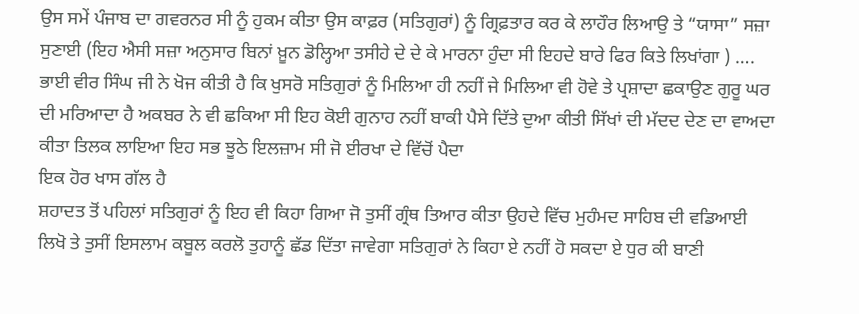ਉਸ ਸਮੇਂ ਪੰਜਾਬ ਦਾ ਗਵਰਨਰ ਸੀ ਨੂੰ ਹੁਕਮ ਕੀਤਾ ਉਸ ਕਾਫ਼ਰ (ਸਤਿਗੁਰਾਂ) ਨੂੰ ਗ੍ਰਿਫ਼ਤਾਰ ਕਰ ਕੇ ਲਾਹੌਰ ਲਿਆਉ ਤੇ “ਯਾਸਾ” ਸਜ਼ਾ ਸੁਣਾਈ (ਇਹ ਐਸੀ ਸਜ਼ਾ ਅਨੁਸਾਰ ਬਿਨਾਂ ਖ਼ੂਨ ਡੋਲ੍ਹਿਆ ਤਸੀਹੇ ਦੇ ਦੇ ਕੇ ਮਾਰਨਾ ਹੁੰਦਾ ਸੀ ਇਹਦੇ ਬਾਰੇ ਫਿਰ ਕਿਤੇ ਲਿਖਾਂਗਾ ) ….
ਭਾਈ ਵੀਰ ਸਿੰਘ ਜੀ ਨੇ ਖੋਜ ਕੀਤੀ ਹੈ ਕਿ ਖੁਸਰੋ ਸਤਿਗੁਰਾਂ ਨੂੰ ਮਿਲਿਆ ਹੀ ਨਹੀਂ ਜੇ ਮਿਲਿਆ ਵੀ ਹੋਵੇ ਤੇ ਪ੍ਰਸ਼ਾਦਾ ਛਕਾਉਣ ਗੁਰੂ ਘਰ ਦੀ ਮਰਿਆਦਾ ਹੈ ਅਕਬਰ ਨੇ ਵੀ ਛਕਿਆ ਸੀ ਇਹ ਕੋਈ ਗੁਨਾਹ ਨਹੀਂ ਬਾਕੀ ਪੈਸੇ ਦਿੱਤੇ ਦੁਆ ਕੀਤੀ ਸਿੱਖਾਂ ਦੀ ਮੱਦਦ ਦੇਣ ਦਾ ਵਾਅਦਾ ਕੀਤਾ ਤਿਲਕ ਲਾਇਆ ਇਹ ਸਭ ਝੂਠੇ ਇਲਜ਼ਾਮ ਸੀ ਜੋ ਈਰਖਾ ਦੇ ਵਿੱਚੋਂ ਪੈਦਾ
ਇਕ ਹੋਰ ਖਾਸ ਗੱਲ ਹੈ
ਸ਼ਹਾਦਤ ਤੋਂ ਪਹਿਲਾਂ ਸਤਿਗੁਰਾਂ ਨੂੰ ਇਹ ਵੀ ਕਿਹਾ ਗਿਆ ਜੋ ਤੁਸੀਂ ਗ੍ਰੰਥ ਤਿਆਰ ਕੀਤਾ ਉਹਦੇ ਵਿੱਚ ਮੁਹੰਮਦ ਸਾਹਿਬ ਦੀ ਵਡਿਆਈ ਲਿਖੋ ਤੇ ਤੁਸੀਂ ਇਸਲਾਮ ਕਬੂਲ ਕਰਲੋ ਤੁਹਾਨੂੰ ਛੱਡ ਦਿੱਤਾ ਜਾਵੇਗਾ ਸਤਿਗੁਰਾਂ ਨੇ ਕਿਹਾ ਏ ਨਹੀਂ ਹੋ ਸਕਦਾ ਏ ਧੁਰ ਕੀ ਬਾਣੀ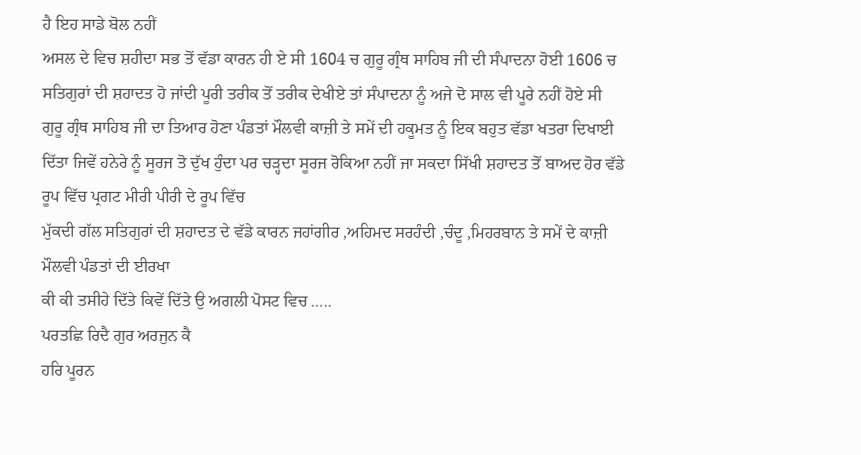ਹੈ ਇਹ ਸਾਡੇ ਬੋਲ ਨਹੀਂ
ਅਸਲ ਦੇ ਵਿਚ ਸ਼ਹੀਦਾ ਸਭ ਤੋਂ ਵੱਡਾ ਕਾਰਨ ਹੀ ਏ ਸੀ 1604 ਚ ਗੁਰੂ ਗ੍ਰੰਥ ਸਾਹਿਬ ਜੀ ਦੀ ਸੰਪਾਦਨਾ ਹੋਈ 1606 ਚ ਸਤਿਗੁਰਾਂ ਦੀ ਸ਼ਹਾਦਤ ਹੋ ਜਾਂਦੀ ਪੂਰੀ ਤਰੀਕ ਤੋਂ ਤਰੀਕ ਦੇਖੀਏ ਤਾਂ ਸੰਪਾਦਨਾ ਨੂੰ ਅਜੇ ਦੋ ਸਾਲ ਵੀ ਪੂਰੇ ਨਹੀਂ ਹੋਏ ਸੀ
ਗੁਰੂ ਗ੍ਰੰਥ ਸਾਹਿਬ ਜੀ ਦਾ ਤਿਆਰ ਹੋਣਾ ਪੰਡਤਾਂ ਮੌਲਵੀ ਕਾਜ਼ੀ ਤੇ ਸਮੇਂ ਦੀ ਹਕੂਮਤ ਨੂੰ ਇਕ ਬਹੁਤ ਵੱਡਾ ਖਤਰਾ ਦਿਖਾਈ ਦਿੱਤਾ ਜਿਵੇਂ ਹਨੇਰੇ ਨੂੰ ਸੂਰਜ ਤੋ ਦੁੱਖ ਹੁੰਦਾ ਪਰ ਚੜ੍ਹਦਾ ਸੂਰਜ ਰੋਕਿਆ ਨਹੀਂ ਜਾ ਸਕਦਾ ਸਿੱਖੀ ਸ਼ਹਾਦਤ ਤੋਂ ਬਾਅਦ ਹੋਰ ਵੱਡੇ ਰੂਪ ਵਿੱਚ ਪ੍ਰਗਟ ਮੀਰੀ ਪੀਰੀ ਦੇ ਰੂਪ ਵਿੱਚ
ਮੁੱਕਦੀ ਗੱਲ ਸਤਿਗੁਰਾਂ ਦੀ ਸ਼ਹਾਦਤ ਦੇ ਵੱਡੇ ਕਾਰਨ ਜਹਾਂਗੀਰ ,ਅਹਿਮਦ ਸਰਹੰਦੀ ,ਚੰਦੂ ,ਮਿਹਰਬਾਨ ਤੇ ਸਮੇਂ ਦੇ ਕਾਜ਼ੀ ਮੌਲਵੀ ਪੰਡਤਾਂ ਦੀ ਈਰਖਾ
ਕੀ ਕੀ ਤਸੀਹੇ ਦਿੱਤੇ ਕਿਵੇਂ ਦਿੱਤੇ ਉ ਅਗਲੀ ਪੋਸਟ ਵਿਚ …..
ਪਰਤਛਿ ਰਿਦੈ ਗੁਰ ਅਰਜੁਨ ਕੈ
ਹਰਿ ਪੂਰਨ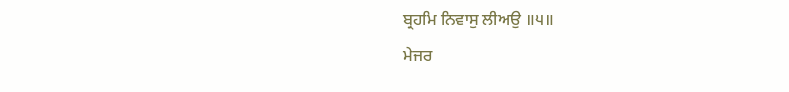ਬ੍ਰਹਮਿ ਨਿਵਾਸੁ ਲੀਅਉ ॥੫॥
ਮੇਜਰ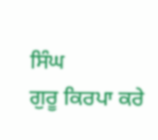ਸਿੰਘ
ਗੁਰੂ ਕਿਰਪਾ ਕਰੇ